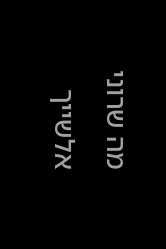מה שרוני אלשייך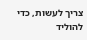צריך לעשות, כדי להוליד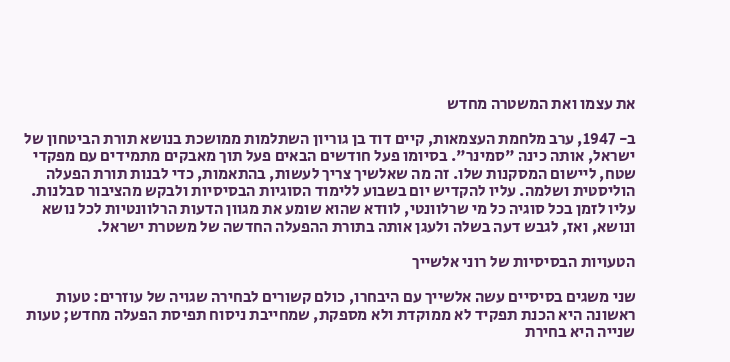את עצמו ואת המשטרה מחדש

ב- 1947, ערב מלחמת העצמאות, קיים דוד בן גוריון השתלמות ממושכת בנושא תורת הביטחון של ישראל, אותה כינה "סמינר". בסיומו פעל חודשים הבאים פעל תוך מאבקים מתמידים עם מפקדי שטח, ליישום המסקנות שלו. זה מה שאלשיך צריך לעשות, בהתאמות, כדי לבנות תורת הפעלה הוליסטית ושלמה. עליו להקדיש יום בשבוע ללימוד הסוגיות הבסיסיות ולבקש מהציבור סבלנות. עליו לזמן בכל סוגיה כל מי שרלוונטי, לוודא שהוא שומע את מגוון הדעות הרלוונטיות לכל נושא ונושא, ואז, לגבש דעה בשלה ולעגן אותה בתורת ההפעלה החדשה של משטרת ישראל.

הטעויות הבסיסיות של רוני אלשייך

שני משגים בסיסיים עשה אלשייך עם היבחרו, כולם קשורים לבחירה שגויה של עוזרים: טעות ראשונה היא הכנת תפקיד לא ממוקדת ולא מספקת, שמחייבת ניסוח תפיסת הפעלה מחדש; טעות שנייה היא בחירת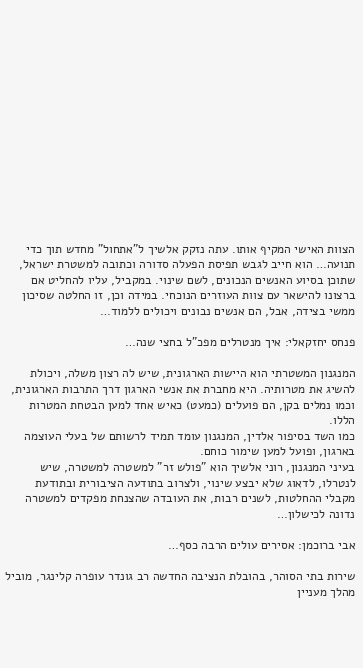הצוות האישי המקיף אותו. עתה נזקק אלשיך ל"אתחול" מחדש תוך כדי תנועה… הוא חייב לגבש תפיסת הפעלה סדורה וכתובה למשטרת ישראל, שתוכן בסיוע האנשים הנכונים, לשם שינוי. במקביל, עליו להחליט אם ברצונו להישאר עם צוות העוזרים הנוכחי. במידה וכן, זו החלטה שסיכון ממשי בצידה, אבל, הם אנשים נבונים ויכולים ללמוד…

פנחס יחזקאלי: איך מנטרלים מפכ"ל בחצי שנה…

המנגנון המשטרתי הוא היישות הארגונית, שיש לה רצון משלה, ויכולת להשיג את מטרותיה. היא מחברת את אנשי הארגון דרך התרבות הארגונית, וכמו נמלים בקן, הם פועלים (כמעט) כאיש אחד למען הבטחת המטרות הללו.
כמו השד בסיפור אלדין, המנגנון עומד תמיד לרשותם של בעלי העוצמה בארגון, ופועל למען שימור כוחם.
בעיני המנגנון, רוני אלשיך הוא "פולש זר" למשטרה למשטרה, שיש לנטרלו, לדאוג שלא יבצע שינוי, ולצרוב בתודעה הציבורית ובתודעת מקבלי ההחלטות, לשנים רבות, את העובדה שהצנחת מפקדים למשטרה נדונה לכישלון…

אבי ברוכמן: אסירים עולים הרבה כסף…

שירות בתי הסוהר, בהובלת הנציבה החדשה רב גונדר עופרה קלינגר, מוביל מהלך מעניין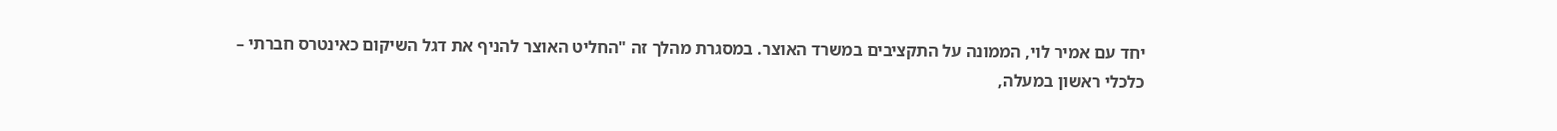יחד עם אמיר לוי, הממונה על התקציבים במשרד האוצר. במסגרת מהלך זה "החליט האוצר להניף את דגל השיקום כאינטרס חברתי – כלכלי ראשון במעלה,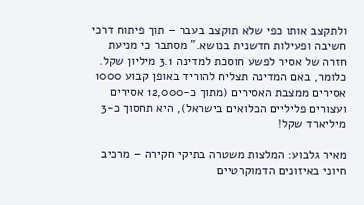ולתקצב אותו כפי שלא תוקצב בעבר – תוך פיתוח דרכי חשיבה ופעילות חדשנית בנושא." מסתבר כי מניעת חזרה של אסיר לפשע חוסכת למדינה 3.1 מיליון שקל. כלומר, באם המדינה תצליח להוריד באופן קבוע 1000 אסירים ממצבת האסירים (מתוך כ-12,000 אסירים ועצורים פליליים הכלואים בישראל), היא תחסוך כ-3 מיליארד שקל!

מאיר גלבוע: המלצות משטרה בתיקי חקירה – מרכיב חיוני באיזונים הדמוקרטיים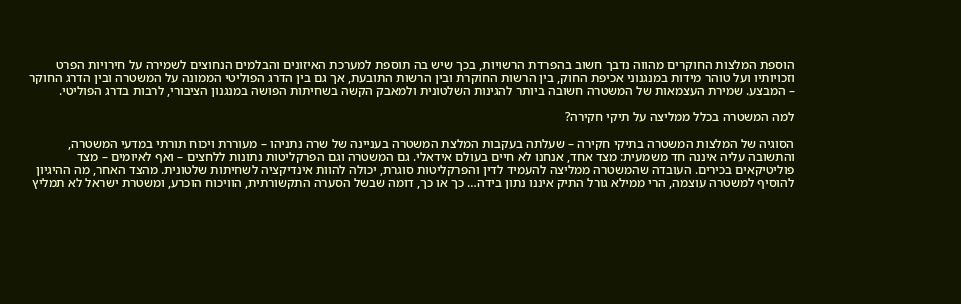הוספת המלצות החוקרים מהווה נדבך חשוב בהפרדת הרשויות, בכך שיש בה תוספת למערכת האיזונים והבלמים הנחוצים לשמירה על חירויות הפרט וזכויותיו ועל טוהר מידות במנגנוני אכיפת החוק, בין הרשות החוקרת ובין הרשות התובעת, אך גם בין הדרג הפוליטי הממונה על המשטרה ובין הדרג החוקר – המבצע. שמירת העצמאות של המשטרה חשובה ביותר להגינות השלטונית ולמאבק הקשה בשחיתות הפושה במנגנון הציבורי, לרבות בדרג הפוליטי.

למה המשטרה בכלל ממליצה על תיקי חקירה?

הסוגיה של המלצות המשטרה בתיקי חקירה – שעלתה בעקבות המלצת המשטרה בעניינה של שרה נתניהו – מעוררת ויכוח תורתי במדעי המשטרה, והתשובה עליה איננה חד משמעית: מצד אחד, אנחנו לא חיים בעולם אידאלי. גם המשטרה וגם הפרקליטות נתונות ללחצים – ואף לאיומים – מצד פוליטיקאים בכירים. העובדה שהמשטרה ממליצה להעמיד לדין והפרקליטות סוגרת, יכולה להוות אינדיקציה לשחיתות שלטונית. מהצד האחר, מה ההיגיון להוסיף למשטרה עוצמה, הרי ממילא גורל התיק איננו נתון בידה… כך או כך, דומה שבשל הסערה התקשורתית, הוויכוח הוכרע, ומשטרת ישראל לא תמליץ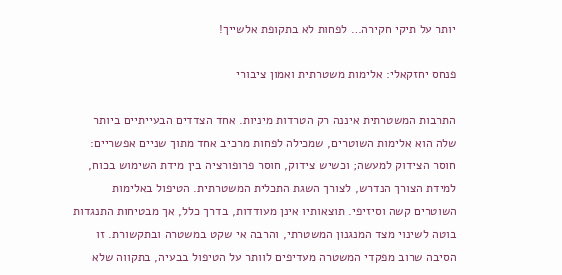יותר על תיקי חקירה… לפחות לא בתקופת אלשייך!

פנחס יחזקאלי: אלימות משטרתית ואמון ציבורי

התרבות המשטרתית איננה רק הטרדות מיניות. אחד הצדדים הבעייתיים ביותר שלה הוא אלימות השוטרים, שמכילה לפחות מרכיב אחד מתוך שניים אפשריים: חוסר הצידוק למעשה; וכשיש צידוק, חוסר פרופורציה בין מידת השימוש בכוח, למידת הצורך הנדרש, לצורך השגת התכלית המשטרתית. הטיפול באלימות השוטרים קשה וסיזיפי. תוצאותיו אינן מעודדות, בדרך כלל, אך מבטיחות התנגדות בוטה לשינוי מצד המנגנון המשטרתי, והרבה אי שקט במשטרה ובתקשורת. זו הסיבה שרוב מפקדי המשטרה מעדיפים לוותר על הטיפול בבעיה, בתקווה שלא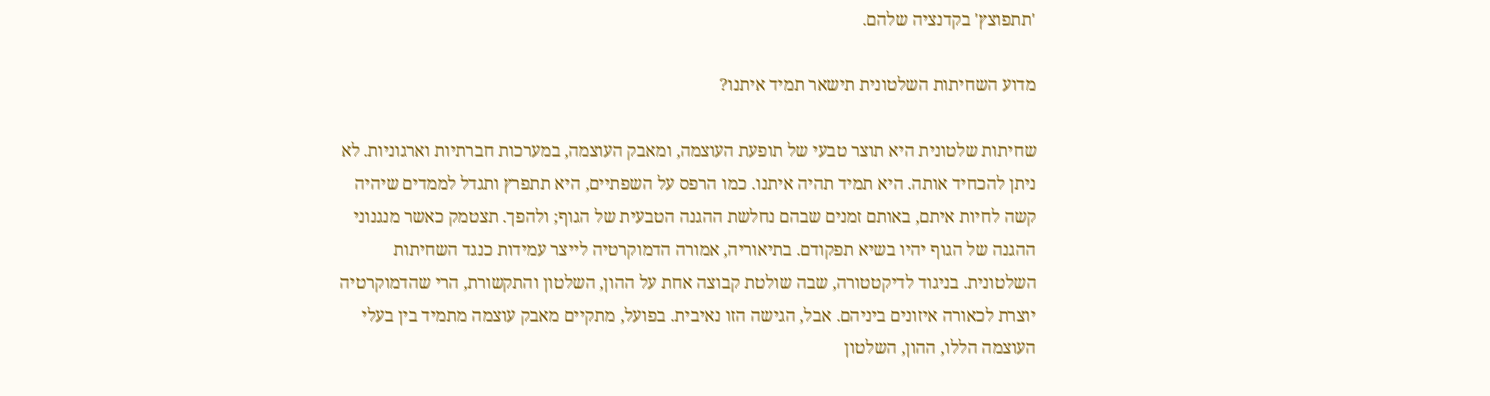'תתפוצץ' בקדנציה שלהם.

מדוע השחיתות השלטונית תישאר תמיד איתנו?

שחיתות שלטונית היא תוצר טבעי של תופעת העוצמה, ומאבק העוצמה, במערכות חברתיות וארגוניות. לא ניתן להכחיד אותה. היא תמיד תהיה איתנו. כמו הרפס על השפתיים, היא תתפרץ ותגדל לממדים שיהיה קשה לחיות איתם, באותם זמנים שבהם נחלשת ההגנה הטבעית של הגוף; ולהפך. תצטמק כאשר מנגנוני ההגנה של הגוף יהיו בשיא תפקודם. בתיאוריה, אמורה הדמוקרטיה לייצר עמידות כנגד השחיתות השלטונית. בניגוד לדיקטטורה, שבה שולטת קבוצה אחת על ההון, השלטון והתקשורת, הרי שהדמוקרטיה יוצרת לכאורה איזונים ביניהם. אבל, הגישה הזו נאיבית. בפועל, מתקיים מאבק עוצמה מתמיד בין בעלי העוצמה הללו, ההון, השלטון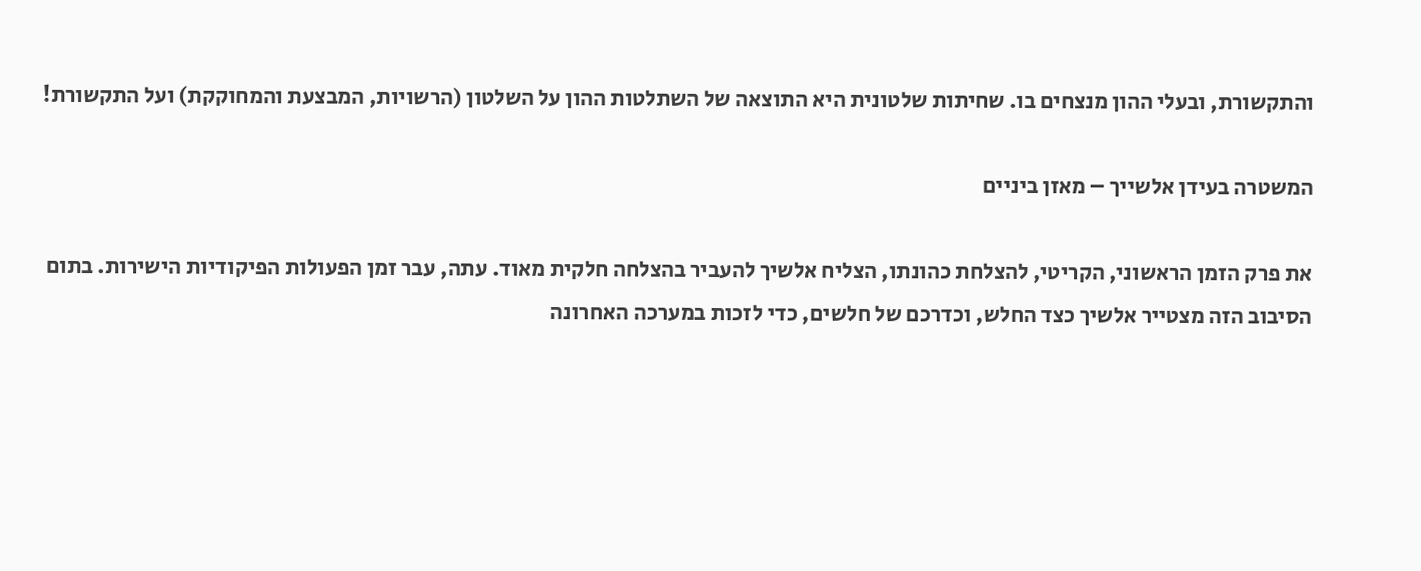והתקשורת, ובעלי ההון מנצחים בו. שחיתות שלטונית היא התוצאה של השתלטות ההון על השלטון (הרשויות, המבצעת והמחוקקת) ועל התקשורת!

המשטרה בעידן אלשייך – מאזן ביניים

את פרק הזמן הראשוני, הקריטי, להצלחת כהונתו, הצליח אלשיך להעביר בהצלחה חלקית מאוד. עתה, עבר זמן הפעולות הפיקודיות הישירות. בתום הסיבוב הזה מצטייר אלשיך כצד החלש, וכדרכם של חלשים, כדי לזכות במערכה האחרונה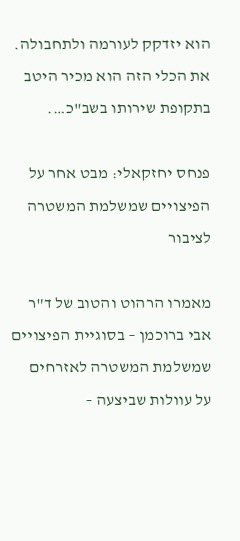הוא יזדקק לעורמה ולתחבולה. את הכלי הזה הוא מכיר היטב בתקופת שירותו בשב"כ….

פנחס יחזקאלי: מבט אחר על הפיצויים שמשלמת המשטרה לציבור

מאמרו הרהוט והטוב של ד"ר אבי ברוכמן – בסוגיית הפיצויים שמשלמת המשטרה לאזרחים על עוולות שביצעה –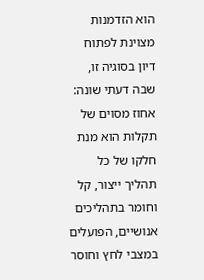הוא הזדמנות מצוינת לפתוח דיון בסוגיה זו, שבה דעתי שונה: אחוז מסוים של תקלות הוא מנת חלקו של כל תהליך ייצור, קל וחומר בתהליכים אנושיים, הפועלים במצבי לחץ וחוסר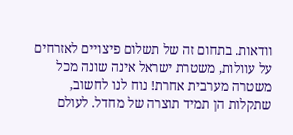וודאות. בתחום זה של תשלום פיצויים לאזרחים על עוולות, משטרת ישראל אינה שונה מכל משטרה מערבית אחרת! נוח לנו לחשוב, שתקלות הן תמיד תוצרה של מחדל. לעולם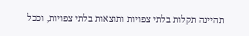תהיינה תקלות בלתי צפויות ותוצאות בלתי צפויות, וככל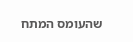שהעומס המתח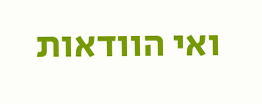ואי הוודאות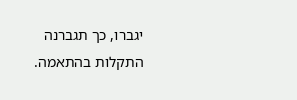יגברו, כך תגברנה התקלות בהתאמה.